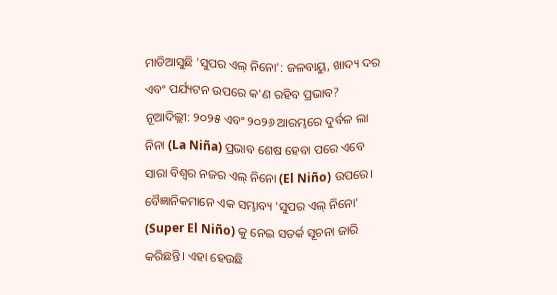ମାଡିଆସୁଛି 'ସୁପର ଏଲ୍ ନିନୋ': ଜଳବାୟୁ, ଖାଦ୍ୟ ଦର ଏବଂ ପର୍ଯ୍ୟଟନ ଉପରେ କ'ଣ ରହିବ ପ୍ରଭାବ?
ନୂଆଦିଲ୍ଲୀ: ୨୦୨୫ ଏବଂ ୨୦୨୬ ଆରମ୍ଭରେ ଦୁର୍ବଳ ଲା ନିନା (La Niña) ପ୍ରଭାବ ଶେଷ ହେବା ପରେ ଏବେ ସାରା ବିଶ୍ୱର ନଜର ଏଲ୍ ନିନୋ (El Niño) ଉପରେ। ବୈଜ୍ଞାନିକମାନେ ଏକ ସମ୍ଭାବ୍ୟ 'ସୁପର ଏଲ୍ ନିନୋ' (Super El Niño) କୁ ନେଇ ସତର୍କ ସୂଚନା ଜାରି କରିଛନ୍ତି। ଏହା ହେଉଛି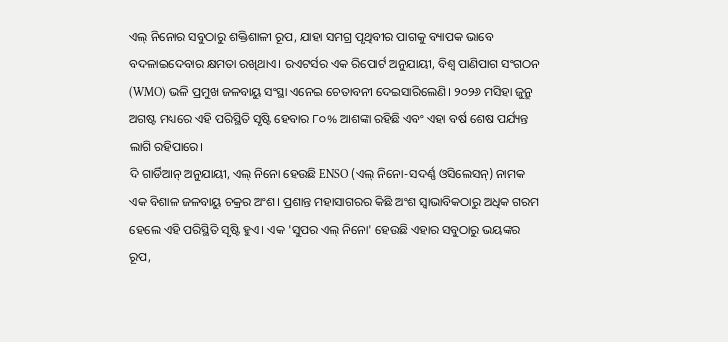ଏଲ୍ ନିନୋର ସବୁଠାରୁ ଶକ୍ତିଶାଳୀ ରୂପ, ଯାହା ସମଗ୍ର ପୃଥିବୀର ପାଗକୁ ବ୍ୟାପକ ଭାବେ ବଦଳାଇଦେବାର କ୍ଷମତା ରଖିଥାଏ। ରଏଟର୍ସର ଏକ ରିପୋର୍ଟ ଅନୁଯାୟୀ, ବିଶ୍ୱ ପାଣିପାଗ ସଂଗଠନ (WMO) ଭଳି ପ୍ରମୁଖ ଜଳବାୟୁ ସଂସ୍ଥା ଏନେଇ ଚେତାବନୀ ଦେଇସାରିଲେଣି। ୨୦୨୬ ମସିହା ଜୁନ୍ରୁ ଅଗଷ୍ଟ ମଧ୍ୟରେ ଏହି ପରିସ୍ଥିତି ସୃଷ୍ଟି ହେବାର ୮୦% ଆଶଙ୍କା ରହିଛି ଏବଂ ଏହା ବର୍ଷ ଶେଷ ପର୍ଯ୍ୟନ୍ତ ଲାଗି ରହିପାରେ।
ଦି ଗାର୍ଡିଆନ୍ ଅନୁଯାୟୀ, ଏଲ୍ ନିନୋ ହେଉଛି ENSO (ଏଲ୍ ନିନୋ-ସଦର୍ଣ୍ଣ ଓସିଲେସନ୍) ନାମକ ଏକ ବିଶାଳ ଜଳବାୟୁ ଚକ୍ରର ଅଂଶ। ପ୍ରଶାନ୍ତ ମହାସାଗରର କିଛି ଅଂଶ ସ୍ୱାଭାବିକଠାରୁ ଅଧିକ ଗରମ ହେଲେ ଏହି ପରିସ୍ଥିତି ସୃଷ୍ଟି ହୁଏ। ଏକ 'ସୁପର ଏଲ୍ ନିନୋ' ହେଉଛି ଏହାର ସବୁଠାରୁ ଭୟଙ୍କର ରୂପ,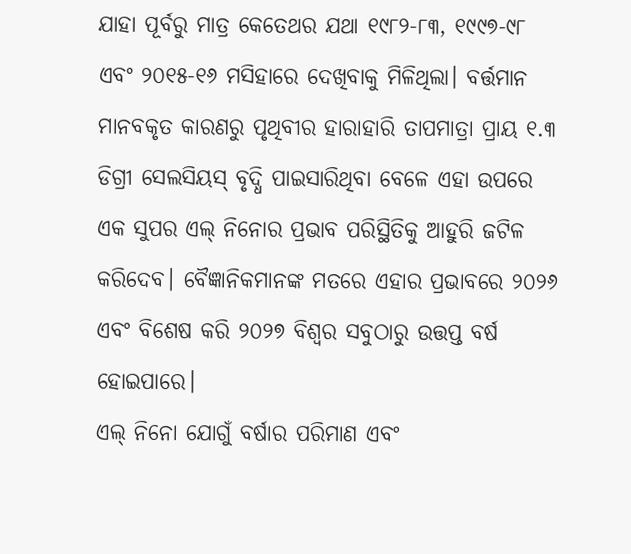ଯାହା ପୂର୍ବରୁ ମାତ୍ର କେତେଥର ଯଥା ୧୯୮୨-୮୩, ୧୯୯୭-୯୮ ଏବଂ ୨୦୧୫-୧୬ ମସିହାରେ ଦେଖିବାକୁ ମିଳିଥିଲା। ବର୍ତ୍ତମାନ ମାନବକୃତ କାରଣରୁ ପୃଥିବୀର ହାରାହାରି ତାପମାତ୍ରା ପ୍ରାୟ ୧.୩ ଡିଗ୍ରୀ ସେଲସିୟସ୍ ବୃଦ୍ଧି ପାଇସାରିଥିବା ବେଳେ ଏହା ଉପରେ ଏକ ସୁପର ଏଲ୍ ନିନୋର ପ୍ରଭାବ ପରିସ୍ଥିତିକୁ ଆହୁରି ଜଟିଳ କରିଦେବ। ବୈଜ୍ଞାନିକମାନଙ୍କ ମତରେ ଏହାର ପ୍ରଭାବରେ ୨୦୨୬ ଏବଂ ବିଶେଷ କରି ୨୦୨୭ ବିଶ୍ୱର ସବୁଠାରୁ ଉତ୍ତପ୍ତ ବର୍ଷ ହୋଇପାରେ।
ଏଲ୍ ନିନୋ ଯୋଗୁଁ ବର୍ଷାର ପରିମାଣ ଏବଂ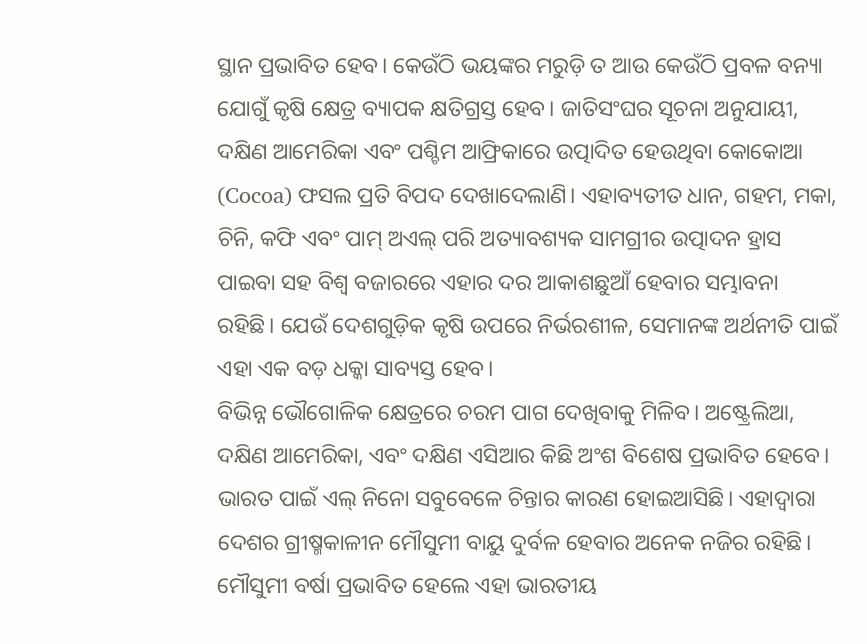ସ୍ଥାନ ପ୍ରଭାବିତ ହେବ। କେଉଁଠି ଭୟଙ୍କର ମରୁଡ଼ି ତ ଆଉ କେଉଁଠି ପ୍ରବଳ ବନ୍ୟା ଯୋଗୁଁ କୃଷି କ୍ଷେତ୍ର ବ୍ୟାପକ କ୍ଷତିଗ୍ରସ୍ତ ହେବ। ଜାତିସଂଘର ସୂଚନା ଅନୁଯାୟୀ, ଦକ୍ଷିଣ ଆମେରିକା ଏବଂ ପଶ୍ଚିମ ଆଫ୍ରିକାରେ ଉତ୍ପାଦିତ ହେଉଥିବା କୋକୋଆ (Cocoa) ଫସଲ ପ୍ରତି ବିପଦ ଦେଖାଦେଲାଣି। ଏହାବ୍ୟତୀତ ଧାନ, ଗହମ, ମକା, ଚିନି, କଫି ଏବଂ ପାମ୍ ଅଏଲ୍ ପରି ଅତ୍ୟାବଶ୍ୟକ ସାମଗ୍ରୀର ଉତ୍ପାଦନ ହ୍ରାସ ପାଇବା ସହ ବିଶ୍ୱ ବଜାରରେ ଏହାର ଦର ଆକାଶଛୁଆଁ ହେବାର ସମ୍ଭାବନା ରହିଛି। ଯେଉଁ ଦେଶଗୁଡ଼ିକ କୃଷି ଉପରେ ନିର୍ଭରଶୀଳ, ସେମାନଙ୍କ ଅର୍ଥନୀତି ପାଇଁ ଏହା ଏକ ବଡ଼ ଧକ୍କା ସାବ୍ୟସ୍ତ ହେବ।
ବିଭିନ୍ନ ଭୌଗୋଳିକ କ୍ଷେତ୍ରରେ ଚରମ ପାଗ ଦେଖିବାକୁ ମିଳିବ। ଅଷ୍ଟ୍ରେଲିଆ, ଦକ୍ଷିଣ ଆମେରିକା, ଏବଂ ଦକ୍ଷିଣ ଏସିଆର କିଛି ଅଂଶ ବିଶେଷ ପ୍ରଭାବିତ ହେବେ। ଭାରତ ପାଇଁ ଏଲ୍ ନିନୋ ସବୁବେଳେ ଚିନ୍ତାର କାରଣ ହୋଇଆସିଛି। ଏହାଦ୍ୱାରା ଦେଶର ଗ୍ରୀଷ୍ମକାଳୀନ ମୌସୁମୀ ବାୟୁ ଦୁର୍ବଳ ହେବାର ଅନେକ ନଜିର ରହିଛି। ମୌସୁମୀ ବର୍ଷା ପ୍ରଭାବିତ ହେଲେ ଏହା ଭାରତୀୟ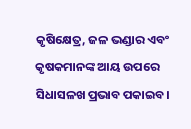କୃଷିକ୍ଷେତ୍ର, ଜଳ ଭଣ୍ଡାର ଏବଂ କୃଷକମାନଙ୍କ ଆୟ ଉପରେ ସିଧାସଳଖ ପ୍ରଭାବ ପକାଇବ।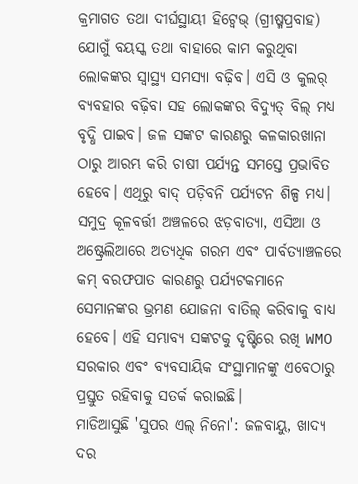କ୍ରମାଗତ ତଥା ଦୀର୍ଘସ୍ଥାୟୀ ହିଟ୍ୱେଭ୍ (ଗ୍ରୀଷ୍ମପ୍ରବାହ) ଯୋଗୁଁ ବୟସ୍କ ତଥା ବାହାରେ କାମ କରୁଥିବା ଲୋକଙ୍କର ସ୍ୱାସ୍ଥ୍ୟ ସମସ୍ୟା ବଢ଼ିବ। ଏସି ଓ କୁଲର୍ ବ୍ୟବହାର ବଢ଼ିବା ସହ ଲୋକଙ୍କର ବିଦ୍ୟୁତ୍ ବିଲ୍ ମଧ୍ୟ ବୃଦ୍ଧି ପାଇବ। ଜଳ ସଙ୍କଟ କାରଣରୁ କଳକାରଖାନା ଠାରୁ ଆରମ୍ଭ କରି ଚାଷୀ ପର୍ଯ୍ୟନ୍ତ ସମସ୍ତେ ପ୍ରଭାବିତ ହେବେ। ଏଥିରୁ ବାଦ୍ ପଡ଼ିବନି ପର୍ଯ୍ୟଟନ ଶିଳ୍ପ ମଧ୍ୟ। ସମୁଦ୍ର କୂଳବର୍ତ୍ତୀ ଅଞ୍ଚଳରେ ଝଡ଼ବାତ୍ୟା, ଏସିଆ ଓ ଅଷ୍ଟ୍ରେଲିଆରେ ଅତ୍ୟଧିକ ଗରମ ଏବଂ ପାର୍ବତ୍ୟାଞ୍ଚଳରେ କମ୍ ବରଫପାତ କାରଣରୁ ପର୍ଯ୍ୟଟକମାନେ ସେମାନଙ୍କର ଭ୍ରମଣ ଯୋଜନା ବାତିଲ୍ କରିବାକୁ ବାଧ୍ୟ ହେବେ। ଏହି ସମ୍ଭାବ୍ୟ ସଙ୍କଟକୁ ଦୃଷ୍ଟିରେ ରଖି WMO ସରକାର ଏବଂ ବ୍ୟବସାୟିକ ସଂସ୍ଥାମାନଙ୍କୁ ଏବେଠାରୁ ପ୍ରସ୍ତୁତ ରହିବାକୁ ସତର୍କ କରାଇଛି।
ମାଡିଆସୁଛି 'ସୁପର ଏଲ୍ ନିନୋ': ଜଳବାୟୁ, ଖାଦ୍ୟ ଦର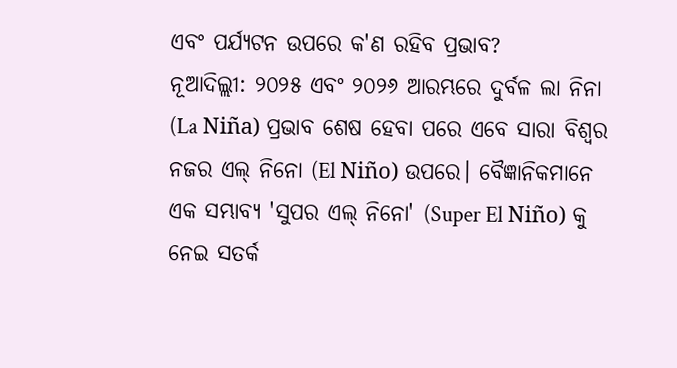ଏବଂ ପର୍ଯ୍ୟଟନ ଉପରେ କ'ଣ ରହିବ ପ୍ରଭାବ?
ନୂଆଦିଲ୍ଲୀ: ୨୦୨୫ ଏବଂ ୨୦୨୬ ଆରମ୍ଭରେ ଦୁର୍ବଳ ଲା ନିନା (La Niña) ପ୍ରଭାବ ଶେଷ ହେବା ପରେ ଏବେ ସାରା ବିଶ୍ୱର ନଜର ଏଲ୍ ନିନୋ (El Niño) ଉପରେ। ବୈଜ୍ଞାନିକମାନେ ଏକ ସମ୍ଭାବ୍ୟ 'ସୁପର ଏଲ୍ ନିନୋ' (Super El Niño) କୁ ନେଇ ସତର୍କ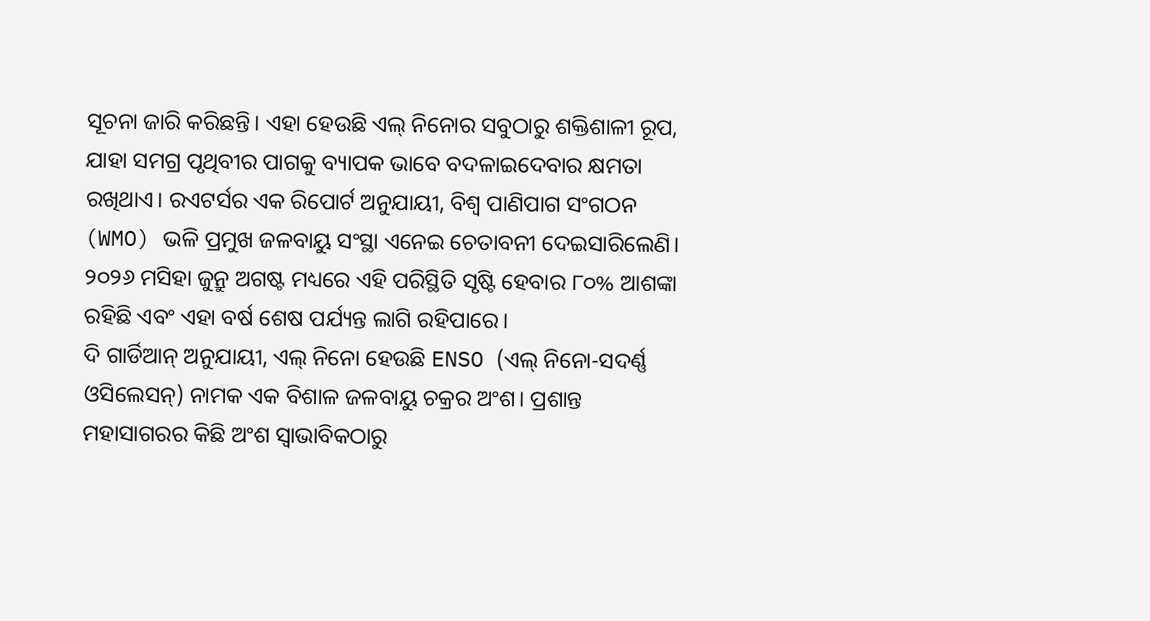ସୂଚନା ଜାରି କରିଛନ୍ତି। ଏହା ହେଉଛି ଏଲ୍ ନିନୋର ସବୁଠାରୁ ଶକ୍ତିଶାଳୀ ରୂପ, ଯାହା ସମଗ୍ର ପୃଥିବୀର ପାଗକୁ ବ୍ୟାପକ ଭାବେ ବଦଳାଇଦେବାର କ୍ଷମତା ରଖିଥାଏ। ରଏଟର୍ସର ଏକ ରିପୋର୍ଟ ଅନୁଯାୟୀ, ବିଶ୍ୱ ପାଣିପାଗ ସଂଗଠନ (WMO) ଭଳି ପ୍ରମୁଖ ଜଳବାୟୁ ସଂସ୍ଥା ଏନେଇ ଚେତାବନୀ ଦେଇସାରିଲେଣି। ୨୦୨୬ ମସିହା ଜୁନ୍ରୁ ଅଗଷ୍ଟ ମଧ୍ୟରେ ଏହି ପରିସ୍ଥିତି ସୃଷ୍ଟି ହେବାର ୮୦% ଆଶଙ୍କା ରହିଛି ଏବଂ ଏହା ବର୍ଷ ଶେଷ ପର୍ଯ୍ୟନ୍ତ ଲାଗି ରହିପାରେ।
ଦି ଗାର୍ଡିଆନ୍ ଅନୁଯାୟୀ, ଏଲ୍ ନିନୋ ହେଉଛି ENSO (ଏଲ୍ ନିନୋ-ସଦର୍ଣ୍ଣ ଓସିଲେସନ୍) ନାମକ ଏକ ବିଶାଳ ଜଳବାୟୁ ଚକ୍ରର ଅଂଶ। ପ୍ରଶାନ୍ତ ମହାସାଗରର କିଛି ଅଂଶ ସ୍ୱାଭାବିକଠାରୁ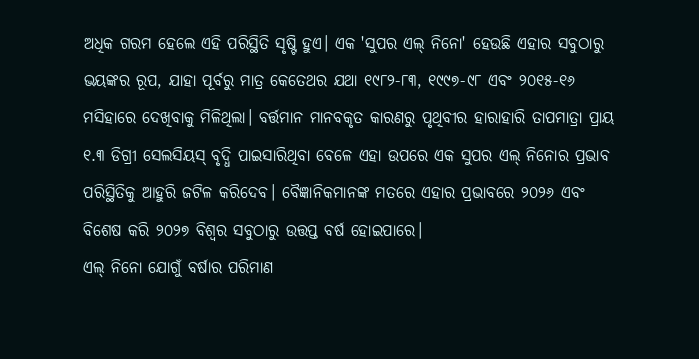ଅଧିକ ଗରମ ହେଲେ ଏହି ପରିସ୍ଥିତି ସୃଷ୍ଟି ହୁଏ। ଏକ 'ସୁପର ଏଲ୍ ନିନୋ' ହେଉଛି ଏହାର ସବୁଠାରୁ ଭୟଙ୍କର ରୂପ, ଯାହା ପୂର୍ବରୁ ମାତ୍ର କେତେଥର ଯଥା ୧୯୮୨-୮୩, ୧୯୯୭-୯୮ ଏବଂ ୨୦୧୫-୧୬ ମସିହାରେ ଦେଖିବାକୁ ମିଳିଥିଲା। ବର୍ତ୍ତମାନ ମାନବକୃତ କାରଣରୁ ପୃଥିବୀର ହାରାହାରି ତାପମାତ୍ରା ପ୍ରାୟ ୧.୩ ଡିଗ୍ରୀ ସେଲସିୟସ୍ ବୃଦ୍ଧି ପାଇସାରିଥିବା ବେଳେ ଏହା ଉପରେ ଏକ ସୁପର ଏଲ୍ ନିନୋର ପ୍ରଭାବ ପରିସ୍ଥିତିକୁ ଆହୁରି ଜଟିଳ କରିଦେବ। ବୈଜ୍ଞାନିକମାନଙ୍କ ମତରେ ଏହାର ପ୍ରଭାବରେ ୨୦୨୬ ଏବଂ ବିଶେଷ କରି ୨୦୨୭ ବିଶ୍ୱର ସବୁଠାରୁ ଉତ୍ତପ୍ତ ବର୍ଷ ହୋଇପାରେ।
ଏଲ୍ ନିନୋ ଯୋଗୁଁ ବର୍ଷାର ପରିମାଣ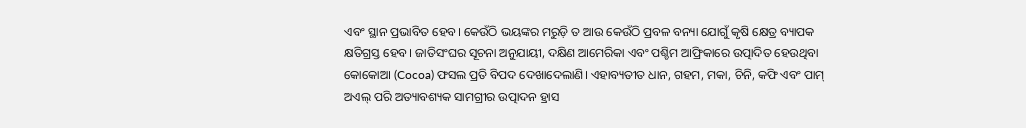ଏବଂ ସ୍ଥାନ ପ୍ରଭାବିତ ହେବ। କେଉଁଠି ଭୟଙ୍କର ମରୁଡ଼ି ତ ଆଉ କେଉଁଠି ପ୍ରବଳ ବନ୍ୟା ଯୋଗୁଁ କୃଷି କ୍ଷେତ୍ର ବ୍ୟାପକ କ୍ଷତିଗ୍ରସ୍ତ ହେବ। ଜାତିସଂଘର ସୂଚନା ଅନୁଯାୟୀ, ଦକ୍ଷିଣ ଆମେରିକା ଏବଂ ପଶ୍ଚିମ ଆଫ୍ରିକାରେ ଉତ୍ପାଦିତ ହେଉଥିବା କୋକୋଆ (Cocoa) ଫସଲ ପ୍ରତି ବିପଦ ଦେଖାଦେଲାଣି। ଏହାବ୍ୟତୀତ ଧାନ, ଗହମ, ମକା, ଚିନି, କଫି ଏବଂ ପାମ୍ ଅଏଲ୍ ପରି ଅତ୍ୟାବଶ୍ୟକ ସାମଗ୍ରୀର ଉତ୍ପାଦନ ହ୍ରାସ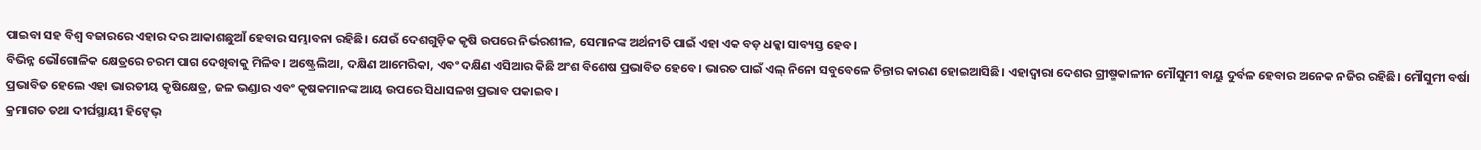ପାଇବା ସହ ବିଶ୍ୱ ବଜାରରେ ଏହାର ଦର ଆକାଶଛୁଆଁ ହେବାର ସମ୍ଭାବନା ରହିଛି। ଯେଉଁ ଦେଶଗୁଡ଼ିକ କୃଷି ଉପରେ ନିର୍ଭରଶୀଳ, ସେମାନଙ୍କ ଅର୍ଥନୀତି ପାଇଁ ଏହା ଏକ ବଡ଼ ଧକ୍କା ସାବ୍ୟସ୍ତ ହେବ।
ବିଭିନ୍ନ ଭୌଗୋଳିକ କ୍ଷେତ୍ରରେ ଚରମ ପାଗ ଦେଖିବାକୁ ମିଳିବ। ଅଷ୍ଟ୍ରେଲିଆ, ଦକ୍ଷିଣ ଆମେରିକା, ଏବଂ ଦକ୍ଷିଣ ଏସିଆର କିଛି ଅଂଶ ବିଶେଷ ପ୍ରଭାବିତ ହେବେ। ଭାରତ ପାଇଁ ଏଲ୍ ନିନୋ ସବୁବେଳେ ଚିନ୍ତାର କାରଣ ହୋଇଆସିଛି। ଏହାଦ୍ୱାରା ଦେଶର ଗ୍ରୀଷ୍ମକାଳୀନ ମୌସୁମୀ ବାୟୁ ଦୁର୍ବଳ ହେବାର ଅନେକ ନଜିର ରହିଛି। ମୌସୁମୀ ବର୍ଷା ପ୍ରଭାବିତ ହେଲେ ଏହା ଭାରତୀୟ କୃଷିକ୍ଷେତ୍ର, ଜଳ ଭଣ୍ଡାର ଏବଂ କୃଷକମାନଙ୍କ ଆୟ ଉପରେ ସିଧାସଳଖ ପ୍ରଭାବ ପକାଇବ।
କ୍ରମାଗତ ତଥା ଦୀର୍ଘସ୍ଥାୟୀ ହିଟ୍ୱେଭ୍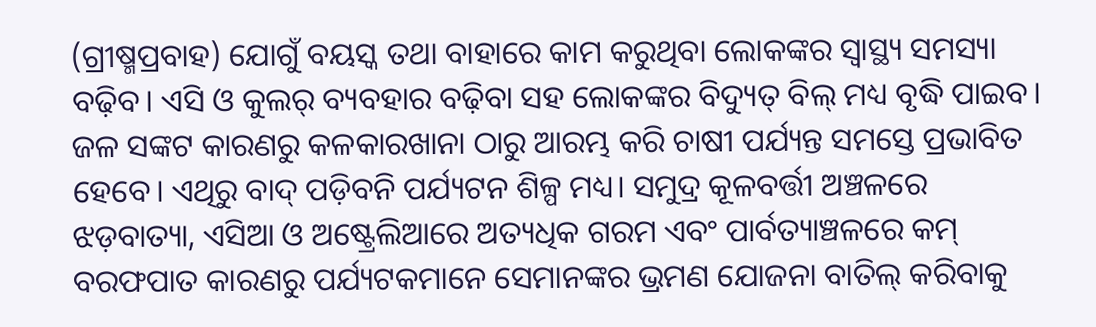(ଗ୍ରୀଷ୍ମପ୍ରବାହ) ଯୋଗୁଁ ବୟସ୍କ ତଥା ବାହାରେ କାମ କରୁଥିବା ଲୋକଙ୍କର ସ୍ୱାସ୍ଥ୍ୟ ସମସ୍ୟା ବଢ଼ିବ। ଏସି ଓ କୁଲର୍ ବ୍ୟବହାର ବଢ଼ିବା ସହ ଲୋକଙ୍କର ବିଦ୍ୟୁତ୍ ବିଲ୍ ମଧ୍ୟ ବୃଦ୍ଧି ପାଇବ। ଜଳ ସଙ୍କଟ କାରଣରୁ କଳକାରଖାନା ଠାରୁ ଆରମ୍ଭ କରି ଚାଷୀ ପର୍ଯ୍ୟନ୍ତ ସମସ୍ତେ ପ୍ରଭାବିତ ହେବେ। ଏଥିରୁ ବାଦ୍ ପଡ଼ିବନି ପର୍ଯ୍ୟଟନ ଶିଳ୍ପ ମଧ୍ୟ। ସମୁଦ୍ର କୂଳବର୍ତ୍ତୀ ଅଞ୍ଚଳରେ ଝଡ଼ବାତ୍ୟା, ଏସିଆ ଓ ଅଷ୍ଟ୍ରେଲିଆରେ ଅତ୍ୟଧିକ ଗରମ ଏବଂ ପାର୍ବତ୍ୟାଞ୍ଚଳରେ କମ୍ ବରଫପାତ କାରଣରୁ ପର୍ଯ୍ୟଟକମାନେ ସେମାନଙ୍କର ଭ୍ରମଣ ଯୋଜନା ବାତିଲ୍ କରିବାକୁ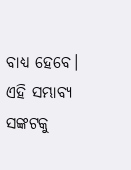ବାଧ୍ୟ ହେବେ। ଏହି ସମ୍ଭାବ୍ୟ ସଙ୍କଟକୁ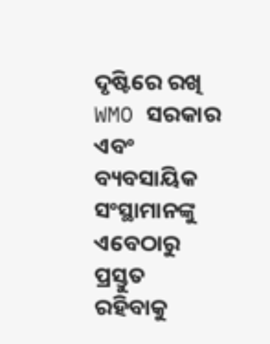ଦୃଷ୍ଟିରେ ରଖି WMO ସରକାର ଏବଂ ବ୍ୟବସାୟିକ ସଂସ୍ଥାମାନଙ୍କୁ ଏବେଠାରୁ ପ୍ରସ୍ତୁତ ରହିବାକୁ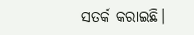ସତର୍କ କରାଇଛି।